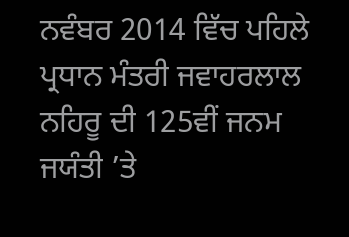ਨਵੰਬਰ 2014 ਵਿੱਚ ਪਹਿਲੇ ਪ੍ਰਧਾਨ ਮੰਤਰੀ ਜਵਾਹਰਲਾਲ ਨਹਿਰੂ ਦੀ 125ਵੀਂ ਜਨਮ ਜਯੰਤੀ ’ਤੇ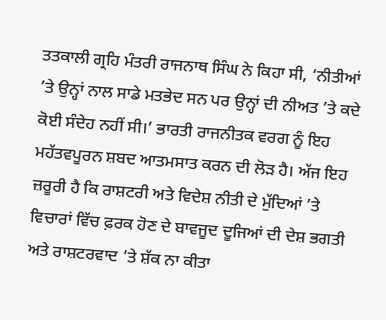ਤਤਕਾਲੀ ਗ੍ਰਹਿ ਮੰਤਰੀ ਰਾਜਨਾਥ ਸਿੰਘ ਨੇ ਕਿਹਾ ਸੀ, ‘ਨੀਤੀਆਂ ’ਤੇ ਉਨ੍ਹਾਂ ਨਾਲ ਸਾਡੇ ਮਤਭੇਦ ਸਨ ਪਰ ਉਨ੍ਹਾਂ ਦੀ ਨੀਅਤ ’ਤੇ ਕਦੇ ਕੋਈ ਸੰਦੇਹ ਨਹੀਂ ਸੀ।’ ਭਾਰਤੀ ਰਾਜਨੀਤਕ ਵਰਗ ਨੂੰ ਇਹ ਮਹੱਤਵਪੂਰਨ ਸ਼ਬਦ ਆਤਮਸਾਤ ਕਰਨ ਦੀ ਲੋੜ ਹੈ। ਅੱਜ ਇਹ ਜ਼ਰੂਰੀ ਹੈ ਕਿ ਰਾਸ਼ਟਰੀ ਅਤੇ ਵਿਦੇਸ਼ ਨੀਤੀ ਦੇ ਮੁੱਦਿਆਂ ’ਤੇ ਵਿਚਾਰਾਂ ਵਿੱਚ ਫ਼ਰਕ ਹੋਣ ਦੇ ਬਾਵਜੂਦ ਦੂਜਿਆਂ ਦੀ ਦੇਸ਼ ਭਗਤੀ ਅਤੇ ਰਾਸ਼ਟਰਵਾਦ ’ਤੇ ਸ਼ੱਕ ਨਾ ਕੀਤਾ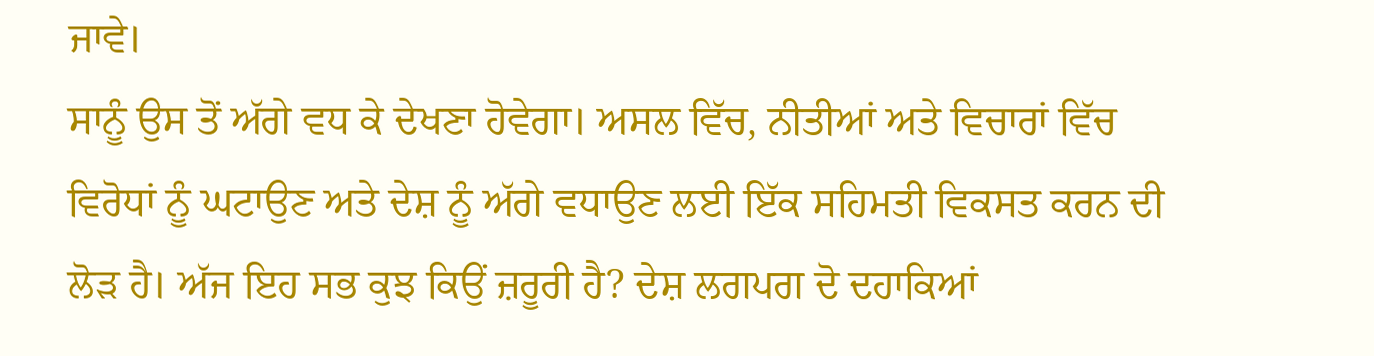ਜਾਵੇ।
ਸਾਨੂੰ ਉਸ ਤੋਂ ਅੱਗੇ ਵਧ ਕੇ ਦੇਖਣਾ ਹੋਵੇਗਾ। ਅਸਲ ਵਿੱਚ, ਨੀਤੀਆਂ ਅਤੇ ਵਿਚਾਰਾਂ ਵਿੱਚ ਵਿਰੋਧਾਂ ਨੂੰ ਘਟਾਉਣ ਅਤੇ ਦੇਸ਼ ਨੂੰ ਅੱਗੇ ਵਧਾਉਣ ਲਈ ਇੱਕ ਸਹਿਮਤੀ ਵਿਕਸਤ ਕਰਨ ਦੀ ਲੋੜ ਹੈ। ਅੱਜ ਇਹ ਸਭ ਕੁਝ ਕਿਉਂ ਜ਼ਰੂਰੀ ਹੈ? ਦੇਸ਼ ਲਗਪਗ ਦੋ ਦਹਾਕਿਆਂ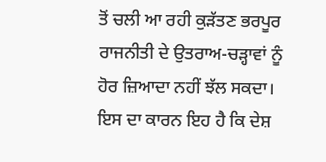ਤੋਂ ਚਲੀ ਆ ਰਹੀ ਕੁੜੱਤਣ ਭਰਪੂਰ ਰਾਜਨੀਤੀ ਦੇ ਉਤਰਾਅ-ਚੜ੍ਹਾਵਾਂ ਨੂੰ ਹੋਰ ਜ਼ਿਆਦਾ ਨਹੀਂ ਝੱਲ ਸਕਦਾ।
ਇਸ ਦਾ ਕਾਰਨ ਇਹ ਹੈ ਕਿ ਦੇਸ਼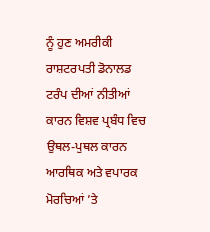ਨੂੰ ਹੁਣ ਅਮਰੀਕੀ ਰਾਸ਼ਟਰਪਤੀ ਡੋਨਾਲਡ ਟਰੰਪ ਦੀਆਂ ਨੀਤੀਆਂ ਕਾਰਨ ਵਿਸ਼ਵ ਪ੍ਰਬੰਧ ਵਿਚ ਉਥਲ-ਪੁਥਲ ਕਾਰਨ ਆਰਥਿਕ ਅਤੇ ਵਪਾਰਕ ਮੋਰਚਿਆਂ ’ਤੇ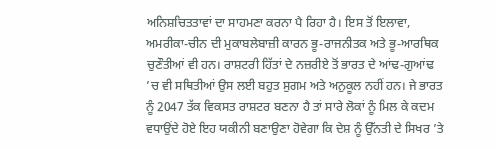ਅਨਿਸ਼ਚਿਤਤਾਵਾਂ ਦਾ ਸਾਹਮਣਾ ਕਰਨਾ ਪੈ ਰਿਹਾ ਹੈ। ਇਸ ਤੋਂ ਇਲਾਵਾ, ਅਮਰੀਕਾ-ਚੀਨ ਦੀ ਮੁਕਾਬਲੇਬਾਜ਼ੀ ਕਾਰਨ ਭੂ-ਰਾਜਨੀਤਕ ਅਤੇ ਭੂ-ਆਰਥਿਕ ਚੁਣੌਤੀਆਂ ਵੀ ਹਨ। ਰਾਸ਼ਟਰੀ ਹਿੱਤਾਂ ਦੇ ਨਜ਼ਰੀਏ ਤੋਂ ਭਾਰਤ ਦੇ ਆਂਢ-ਗੁਆਂਢ ’ਚ ਵੀ ਸਥਿਤੀਆਂ ਉਸ ਲਈ ਬਹੁਤ ਸੁਗਮ ਅਤੇ ਅਨੁਕੂਲ ਨਹੀਂ ਹਨ। ਜੇ ਭਾਰਤ ਨੂੰ 2047 ਤੱਕ ਵਿਕਸਤ ਰਾਸ਼ਟਰ ਬਣਨਾ ਹੈ ਤਾਂ ਸਾਰੇ ਲੋਕਾਂ ਨੂੰ ਮਿਲ ਕੇ ਕਦਮ ਵਧਾਉਂਦੇ ਹੋਏ ਇਹ ਯਕੀਨੀ ਬਣਾਉਣਾ ਹੋਵੇਗਾ ਕਿ ਦੇਸ਼ ਨੂੰ ਉੱਨਤੀ ਦੇ ਸਿਖਰ ’ਤੇ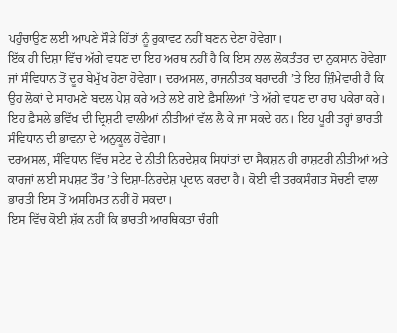ਪਹੁੰਚਾਉਣ ਲਈ ਆਪਣੇ ਸੌੜੇ ਹਿੱਤਾਂ ਨੂੰ ਰੁਕਾਵਟ ਨਹੀਂ ਬਣਨ ਦੇਣਾ ਹੋਵੇਗਾ।
ਇੱਕ ਹੀ ਦਿਸ਼ਾ ਵਿੱਚ ਅੱਗੇ ਵਧਣ ਦਾ ਇਹ ਅਰਥ ਨਹੀਂ ਹੈ ਕਿ ਇਸ ਨਾਲ ਲੋਕਤੰਤਰ ਦਾ ਨੁਕਸਾਨ ਹੋਵੇਗਾ ਜਾਂ ਸੰਵਿਧਾਨ ਤੋਂ ਦੂਰ ਬੇਮੁੱਖ ਹੋਣਾ ਹੋਵੇਗਾ। ਦਰਅਸਲ, ਰਾਜਨੀਤਕ ਬਰਾਦਰੀ ’ਤੇ ਇਹ ਜ਼ਿੰਮੇਵਾਰੀ ਹੈ ਕਿ ਉਹ ਲੋਕਾਂ ਦੇ ਸਾਹਮਣੇ ਬਦਲ ਪੇਸ਼ ਕਰੇ ਅਤੇ ਲਏ ਗਏ ਫ਼ੈਸਲਿਆਂ ’ਤੇ ਅੱਗੇ ਵਧਣ ਦਾ ਰਾਹ ਪਕੇਰਾ ਕਰੇ। ਇਹ ਫ਼ੈਸਲੇ ਭਵਿੱਖ ਦੀ ਦ੍ਰਿਸ਼ਟੀ ਵਾਲੀਆਂ ਨੀਤੀਆਂ ਵੱਲ ਲੈ ਕੇ ਜਾ ਸਕਦੇ ਹਨ। ਇਹ ਪੂਰੀ ਤਰ੍ਹਾਂ ਭਾਰਤੀ ਸੰਵਿਧਾਨ ਦੀ ਭਾਵਨਾ ਦੇ ਅਨੁਕੂਲ ਹੋਵੇਗਾ।
ਦਰਅਸਲ, ਸੰਵਿਧਾਨ ਵਿੱਚ ਸਟੇਟ ਦੇ ਨੀਤੀ ਨਿਰਦੇਸ਼ਕ ਸਿਧਾਂਤਾਂ ਦਾ ਸੈਕਸ਼ਨ ਹੀ ਰਾਸ਼ਟਰੀ ਨੀਤੀਆਂ ਅਤੇ ਕਾਰਜਾਂ ਲਈ ਸਪਸ਼ਟ ਤੌਰ ’ਤੇ ਦਿਸ਼ਾ-ਨਿਰਦੇਸ਼ ਪ੍ਰਦਾਨ ਕਰਦਾ ਹੈ। ਕੋਈ ਵੀ ਤਰਕਸੰਗਤ ਸੋਚਣੀ ਵਾਲਾ ਭਾਰਤੀ ਇਸ ਤੋਂ ਅਸਹਿਮਤ ਨਹੀਂ ਹੋ ਸਕਦਾ।
ਇਸ ਵਿੱਚ ਕੋਈ ਸ਼ੱਕ ਨਹੀਂ ਕਿ ਭਾਰਤੀ ਆਰਥਿਕਤਾ ਚੰਗੀ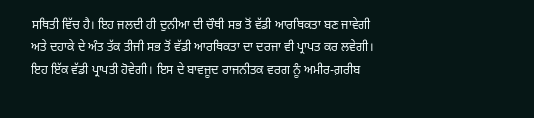ਸਥਿਤੀ ਵਿੱਚ ਹੈ। ਇਹ ਜਲਦੀ ਹੀ ਦੁਨੀਆ ਦੀ ਚੌਥੀ ਸਭ ਤੋਂ ਵੱਡੀ ਆਰਥਿਕਤਾ ਬਣ ਜਾਵੇਗੀ ਅਤੇ ਦਹਾਕੇ ਦੇ ਅੰਤ ਤੱਕ ਤੀਜੀ ਸਭ ਤੋਂ ਵੱਡੀ ਆਰਥਿਕਤਾ ਦਾ ਦਰਜਾ ਵੀ ਪ੍ਰਾਪਤ ਕਰ ਲਵੇਗੀ।
ਇਹ ਇੱਕ ਵੱਡੀ ਪ੍ਰਾਪਤੀ ਹੋਵੇਗੀ। ਇਸ ਦੇ ਬਾਵਜੂਦ ਰਾਜਨੀਤਕ ਵਰਗ ਨੂੰ ਅਮੀਰ-ਗ਼ਰੀਬ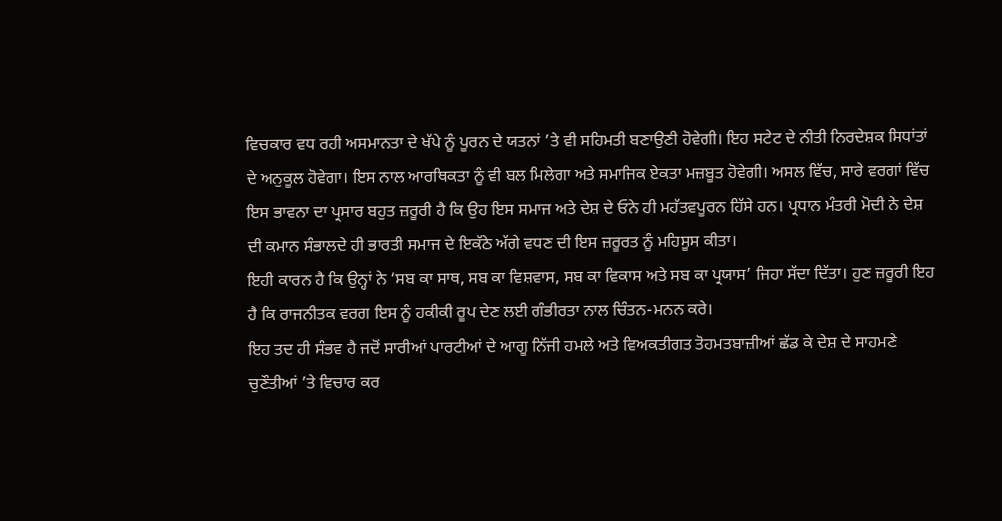ਵਿਚਕਾਰ ਵਧ ਰਹੀ ਅਸਮਾਨਤਾ ਦੇ ਖੱਪੇ ਨੂੰ ਪੂਰਨ ਦੇ ਯਤਨਾਂ ’ਤੇ ਵੀ ਸਹਿਮਤੀ ਬਣਾਉਣੀ ਹੋਵੇਗੀ। ਇਹ ਸਟੇਟ ਦੇ ਨੀਤੀ ਨਿਰਦੇਸ਼ਕ ਸਿਧਾਂਤਾਂ ਦੇ ਅਨੁਕੂਲ ਹੋਵੇਗਾ। ਇਸ ਨਾਲ ਆਰਥਿਕਤਾ ਨੂੰ ਵੀ ਬਲ ਮਿਲੇਗਾ ਅਤੇ ਸਮਾਜਿਕ ਏਕਤਾ ਮਜ਼ਬੂਤ ਹੋਵੇਗੀ। ਅਸਲ ਵਿੱਚ, ਸਾਰੇ ਵਰਗਾਂ ਵਿੱਚ ਇਸ ਭਾਵਨਾ ਦਾ ਪ੍ਰਸਾਰ ਬਹੁਤ ਜ਼ਰੂਰੀ ਹੈ ਕਿ ਉਹ ਇਸ ਸਮਾਜ ਅਤੇ ਦੇਸ਼ ਦੇ ਓਨੇ ਹੀ ਮਹੱਤਵਪੂਰਨ ਹਿੱਸੇ ਹਨ। ਪ੍ਰਧਾਨ ਮੰਤਰੀ ਮੋਦੀ ਨੇ ਦੇਸ਼ ਦੀ ਕਮਾਨ ਸੰਭਾਲਦੇ ਹੀ ਭਾਰਤੀ ਸਮਾਜ ਦੇ ਇਕੱਠੇ ਅੱਗੇ ਵਧਣ ਦੀ ਇਸ ਜ਼ਰੂਰਤ ਨੂੰ ਮਹਿਸੂਸ ਕੀਤਾ।
ਇਹੀ ਕਾਰਨ ਹੈ ਕਿ ਉਨ੍ਹਾਂ ਨੇ ‘ਸਬ ਕਾ ਸਾਥ, ਸਬ ਕਾ ਵਿਸ਼ਵਾਸ, ਸਬ ਕਾ ਵਿਕਾਸ ਅਤੇ ਸਬ ਕਾ ਪ੍ਰਯਾਸ’ ਜਿਹਾ ਸੱਦਾ ਦਿੱਤਾ। ਹੁਣ ਜ਼ਰੂਰੀ ਇਹ ਹੈ ਕਿ ਰਾਜਨੀਤਕ ਵਰਗ ਇਸ ਨੂੰ ਹਕੀਕੀ ਰੂਪ ਦੇਣ ਲਈ ਗੰਭੀਰਤਾ ਨਾਲ ਚਿੰਤਨ-ਮਨਨ ਕਰੇ।
ਇਹ ਤਦ ਹੀ ਸੰਭਵ ਹੈ ਜਦੋਂ ਸਾਰੀਆਂ ਪਾਰਟੀਆਂ ਦੇ ਆਗੂ ਨਿੱਜੀ ਹਮਲੇ ਅਤੇ ਵਿਅਕਤੀਗਤ ਤੋਹਮਤਬਾਜ਼ੀਆਂ ਛੱਡ ਕੇ ਦੇਸ਼ ਦੇ ਸਾਹਮਣੇ ਚੁਣੌਤੀਆਂ ’ਤੇ ਵਿਚਾਰ ਕਰ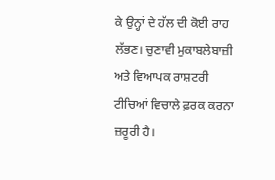ਕੇ ਉਨ੍ਹਾਂ ਦੇ ਹੱਲ ਦੀ ਕੋਈ ਰਾਹ ਲੱਭਣ। ਚੁਣਾਵੀ ਮੁਕਾਬਲੇਬਾਜ਼ੀ ਅਤੇ ਵਿਆਪਕ ਰਾਸ਼ਟਰੀ ਟੀਚਿਆਂ ਵਿਚਾਲੇ ਫ਼ਰਕ ਕਰਨਾ ਜ਼ਰੂਰੀ ਹੈ।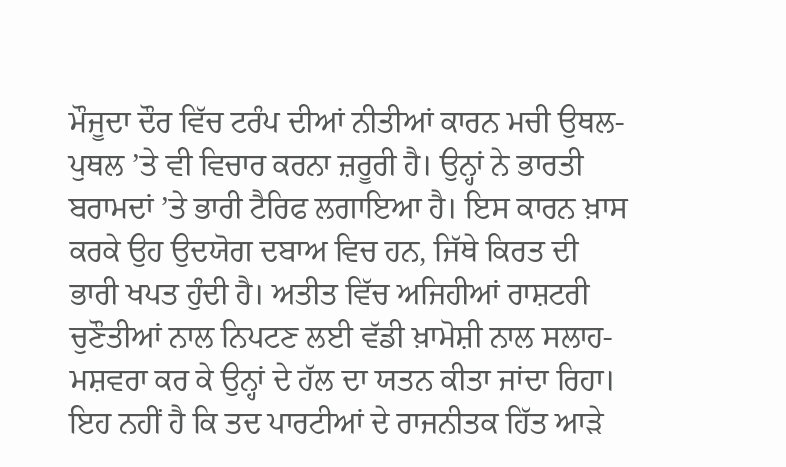ਮੌਜੂਦਾ ਦੌਰ ਵਿੱਚ ਟਰੰਪ ਦੀਆਂ ਨੀਤੀਆਂ ਕਾਰਨ ਮਚੀ ਉਥਲ-ਪੁਥਲ ’ਤੇ ਵੀ ਵਿਚਾਰ ਕਰਨਾ ਜ਼ਰੂਰੀ ਹੈ। ਉਨ੍ਹਾਂ ਨੇ ਭਾਰਤੀ ਬਰਾਮਦਾਂ ’ਤੇ ਭਾਰੀ ਟੈਰਿਫ ਲਗਾਇਆ ਹੈ। ਇਸ ਕਾਰਨ ਖ਼ਾਸ ਕਰਕੇ ਉਹ ਉਦਯੋਗ ਦਬਾਅ ਵਿਚ ਹਨ, ਜਿੱਥੇ ਕਿਰਤ ਦੀ ਭਾਰੀ ਖਪਤ ਹੁੰਦੀ ਹੈ। ਅਤੀਤ ਵਿੱਚ ਅਜਿਹੀਆਂ ਰਾਸ਼ਟਰੀ ਚੁਣੌਤੀਆਂ ਨਾਲ ਨਿਪਟਣ ਲਈ ਵੱਡੀ ਖ਼ਾਮੋਸ਼ੀ ਨਾਲ ਸਲਾਹ-ਮਸ਼ਵਰਾ ਕਰ ਕੇ ਉਨ੍ਹਾਂ ਦੇ ਹੱਲ ਦਾ ਯਤਨ ਕੀਤਾ ਜਾਂਦਾ ਰਿਹਾ। ਇਹ ਨਹੀਂ ਹੈ ਕਿ ਤਦ ਪਾਰਟੀਆਂ ਦੇ ਰਾਜਨੀਤਕ ਹਿੱਤ ਆੜੇ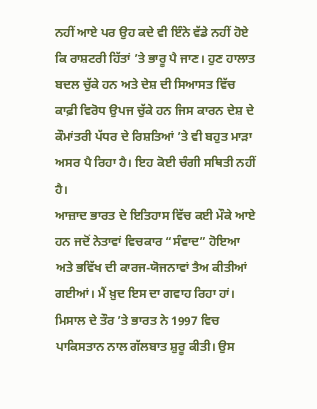ਨਹੀਂ ਆਏ ਪਰ ਉਹ ਕਦੇ ਵੀ ਇੰਨੇ ਵੱਡੇ ਨਹੀਂ ਹੋਏ ਕਿ ਰਾਸ਼ਟਰੀ ਹਿੱਤਾਂ ’ਤੇ ਭਾਰੂ ਪੈ ਜਾਣ। ਹੁਣ ਹਾਲਾਤ ਬਦਲ ਚੁੱਕੇ ਹਨ ਅਤੇ ਦੇਸ਼ ਦੀ ਸਿਆਸਤ ਵਿੱਚ ਕਾਫ਼ੀ ਵਿਰੋਧ ਉਪਜ ਚੁੱਕੇ ਹਨ ਜਿਸ ਕਾਰਨ ਦੇਸ਼ ਦੇ ਕੌਮਾਂਤਰੀ ਪੱਧਰ ਦੇ ਰਿਸ਼ਤਿਆਂ ’ਤੇ ਵੀ ਬਹੁਤ ਮਾੜਾ ਅਸਰ ਪੈ ਰਿਹਾ ਹੈ। ਇਹ ਕੋਈ ਚੰਗੀ ਸਥਿਤੀ ਨਹੀਂ ਹੈ।
ਆਜ਼ਾਦ ਭਾਰਤ ਦੇ ਇਤਿਹਾਸ ਵਿੱਚ ਕਈ ਮੌਕੇ ਆਏ ਹਨ ਜਦੋਂ ਨੇਤਾਵਾਂ ਵਿਚਕਾਰ “ਸੰਵਾਦ” ਹੋਇਆ ਅਤੇ ਭਵਿੱਖ ਦੀ ਕਾਰਜ-ਯੋਜਨਾਵਾਂ ਤੈਅ ਕੀਤੀਆਂ ਗਈਆਂ। ਮੈਂ ਖ਼ੁਦ ਇਸ ਦਾ ਗਵਾਹ ਰਿਹਾ ਹਾਂ। ਮਿਸਾਲ ਦੇ ਤੌਰ ’ਤੇ ਭਾਰਤ ਨੇ 1997 ਵਿਚ ਪਾਕਿਸਤਾਨ ਨਾਲ ਗੱਲਬਾਤ ਸ਼ੁਰੂ ਕੀਤੀ। ਉਸ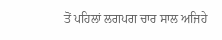ਤੋਂ ਪਹਿਲਾਂ ਲਗਪਗ ਚਾਰ ਸਾਲ ਅਜਿਹੇ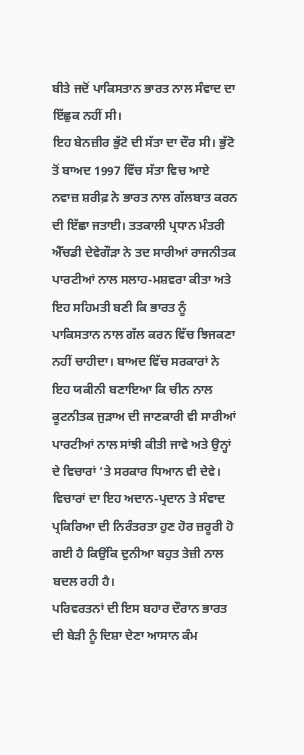ਬੀਤੇ ਜਦੋਂ ਪਾਕਿਸਤਾਨ ਭਾਰਤ ਨਾਲ ਸੰਵਾਦ ਦਾ ਇੱਛੁਕ ਨਹੀਂ ਸੀ।
ਇਹ ਬੇਨਜ਼ੀਰ ਭੁੱਟੋ ਦੀ ਸੱਤਾ ਦਾ ਦੌਰ ਸੀ। ਭੁੱਟੋ ਤੋਂ ਬਾਅਦ 1997 ਵਿੱਚ ਸੱਤਾ ਵਿਚ ਆਏ ਨਵਾਜ਼ ਸ਼ਰੀਫ਼ ਨੇ ਭਾਰਤ ਨਾਲ ਗੱਲਬਾਤ ਕਰਨ ਦੀ ਇੱਛਾ ਜਤਾਈ। ਤਤਕਾਲੀ ਪ੍ਰਧਾਨ ਮੰਤਰੀ ਐੱਚਡੀ ਦੇਵੇਗੌੜਾ ਨੇ ਤਦ ਸਾਰੀਆਂ ਰਾਜਨੀਤਕ ਪਾਰਟੀਆਂ ਨਾਲ ਸਲਾਹ-ਮਸ਼ਵਰਾ ਕੀਤਾ ਅਤੇ ਇਹ ਸਹਿਮਤੀ ਬਣੀ ਕਿ ਭਾਰਤ ਨੂੰ ਪਾਕਿਸਤਾਨ ਨਾਲ ਗੱਲ ਕਰਨ ਵਿੱਚ ਝਿਜਕਣਾ ਨਹੀਂ ਚਾਹੀਦਾ। ਬਾਅਦ ਵਿੱਚ ਸਰਕਾਰਾਂ ਨੇ ਇਹ ਯਕੀਨੀ ਬਣਾਇਆ ਕਿ ਚੀਨ ਨਾਲ ਕੂਟਨੀਤਕ ਜੁੜਾਅ ਦੀ ਜਾਣਕਾਰੀ ਵੀ ਸਾਰੀਆਂ ਪਾਰਟੀਆਂ ਨਾਲ ਸਾਂਝੀ ਕੀਤੀ ਜਾਵੇ ਅਤੇ ਉਨ੍ਹਾਂ ਦੇ ਵਿਚਾਰਾਂ ’ਤੇ ਸਰਕਾਰ ਧਿਆਨ ਵੀ ਦੇਵੇ। ਵਿਚਾਰਾਂ ਦਾ ਇਹ ਅਦਾਨ-ਪ੍ਰਦਾਨ ਤੇ ਸੰਵਾਦ ਪ੍ਰਕਿਰਿਆ ਦੀ ਨਿਰੰਤਰਤਾ ਹੁਣ ਹੋਰ ਜ਼ਰੂਰੀ ਹੋ ਗਈ ਹੈ ਕਿਉਂਕਿ ਦੁਨੀਆ ਬਹੁਤ ਤੇਜ਼ੀ ਨਾਲ ਬਦਲ ਰਹੀ ਹੈ।
ਪਰਿਵਰਤਨਾਂ ਦੀ ਇਸ ਬਹਾਰ ਦੌਰਾਨ ਭਾਰਤ ਦੀ ਬੇੜੀ ਨੂੰ ਦਿਸ਼ਾ ਦੇਣਾ ਆਸਾਨ ਕੰਮ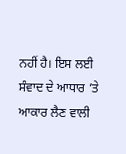ਨਹੀਂ ਹੈ। ਇਸ ਲਈ ਸੰਵਾਦ ਦੇ ਆਧਾਰ ’ਤੇ ਆਕਾਰ ਲੈਣ ਵਾਲੀ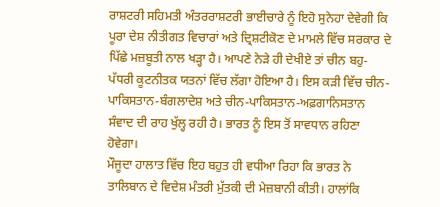ਰਾਸ਼ਟਰੀ ਸਹਿਮਤੀ ਅੰਤਰਰਾਸ਼ਟਰੀ ਭਾਈਚਾਰੇ ਨੂੰ ਇਹੋ ਸੁਨੇਹਾ ਦੇਵੇਗੀ ਕਿ ਪੂਰਾ ਦੇਸ਼ ਨੀਤੀਗਤ ਵਿਚਾਰਾਂ ਅਤੇ ਦ੍ਰਿਸ਼ਟੀਕੋਣ ਦੇ ਮਾਮਲੇ ਵਿੱਚ ਸਰਕਾਰ ਦੇ ਪਿੱਛੇ ਮਜ਼ਬੂਤੀ ਨਾਲ ਖੜ੍ਹਾ ਹੈ। ਆਪਣੇ ਨੇੜੇ ਹੀ ਦੇਖੀਏ ਤਾਂ ਚੀਨ ਬਹੁ-ਪੱਧਰੀ ਕੂਟਨੀਤਕ ਯਤਨਾਂ ਵਿੱਚ ਲੱਗਾ ਹੋਇਆ ਹੈ। ਇਸ ਕੜੀ ਵਿੱਚ ਚੀਨ-ਪਾਕਿਸਤਾਨ-ਬੰਗਲਾਦੇਸ਼ ਅਤੇ ਚੀਨ-ਪਾਕਿਸਤਾਨ-ਅਫ਼ਗਾਨਿਸਤਾਨ ਸੰਵਾਦ ਦੀ ਰਾਹ ਖੁੱਲ੍ਹ ਰਹੀ ਹੈ। ਭਾਰਤ ਨੂੰ ਇਸ ਤੋਂ ਸਾਵਧਾਨ ਰਹਿਣਾ ਹੋਵੇਗਾ।
ਮੌਜੂਦਾ ਹਾਲਾਤ ਵਿੱਚ ਇਹ ਬਹੁਤ ਹੀ ਵਧੀਆ ਰਿਹਾ ਕਿ ਭਾਰਤ ਨੇ ਤਾਲਿਬਾਨ ਦੇ ਵਿਦੇਸ਼ ਮੰਤਰੀ ਮੁੱਤਕੀ ਦੀ ਮੇਜ਼ਬਾਨੀ ਕੀਤੀ। ਹਾਲਾਂਕਿ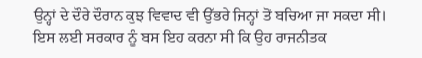ਉਨ੍ਹਾਂ ਦੇ ਦੌਰੇ ਦੌਰਾਨ ਕੁਝ ਵਿਵਾਦ ਵੀ ਉੱਭਰੇ ਜਿਨ੍ਹਾਂ ਤੋਂ ਬਚਿਆ ਜਾ ਸਕਦਾ ਸੀ।
ਇਸ ਲਈ ਸਰਕਾਰ ਨੂੰ ਬਸ ਇਹ ਕਰਨਾ ਸੀ ਕਿ ਉਹ ਰਾਜਨੀਤਕ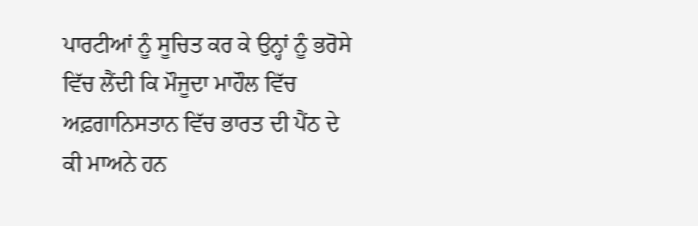ਪਾਰਟੀਆਂ ਨੂੰ ਸੂਚਿਤ ਕਰ ਕੇ ਉਨ੍ਹਾਂ ਨੂੰ ਭਰੋਸੇ ਵਿੱਚ ਲੈਂਦੀ ਕਿ ਮੌਜੂਦਾ ਮਾਹੌਲ ਵਿੱਚ ਅਫ਼ਗਾਨਿਸਤਾਨ ਵਿੱਚ ਭਾਰਤ ਦੀ ਪੈਂਠ ਦੇ ਕੀ ਮਾਅਨੇ ਹਨ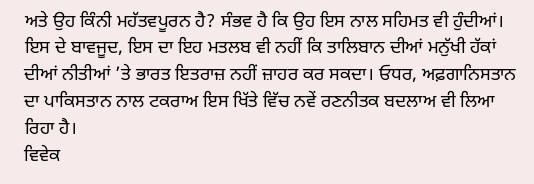ਅਤੇ ਉਹ ਕਿੰਨੀ ਮਹੱਤਵਪੂਰਨ ਹੈ? ਸੰਭਵ ਹੈ ਕਿ ਉਹ ਇਸ ਨਾਲ ਸਹਿਮਤ ਵੀ ਹੁੰਦੀਆਂ। ਇਸ ਦੇ ਬਾਵਜੂਦ, ਇਸ ਦਾ ਇਹ ਮਤਲਬ ਵੀ ਨਹੀਂ ਕਿ ਤਾਲਿਬਾਨ ਦੀਆਂ ਮਨੁੱਖੀ ਹੱਕਾਂ ਦੀਆਂ ਨੀਤੀਆਂ ’ਤੇ ਭਾਰਤ ਇਤਰਾਜ਼ ਨਹੀਂ ਜ਼ਾਹਰ ਕਰ ਸਕਦਾ। ਓਧਰ, ਅਫ਼ਗਾਨਿਸਤਾਨ ਦਾ ਪਾਕਿਸਤਾਨ ਨਾਲ ਟਕਰਾਅ ਇਸ ਖਿੱਤੇ ਵਿੱਚ ਨਵੇਂ ਰਣਨੀਤਕ ਬਦਲਾਅ ਵੀ ਲਿਆ ਰਿਹਾ ਹੈ।
ਵਿਵੇਕ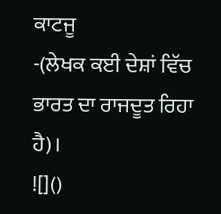ਕਾਟਜੂ
-(ਲੇਖਕ ਕਈ ਦੇਸ਼ਾਂ ਵਿੱਚ ਭਾਰਤ ਦਾ ਰਾਜਦੂਤ ਰਿਹਾ ਹੈ)।
![]()